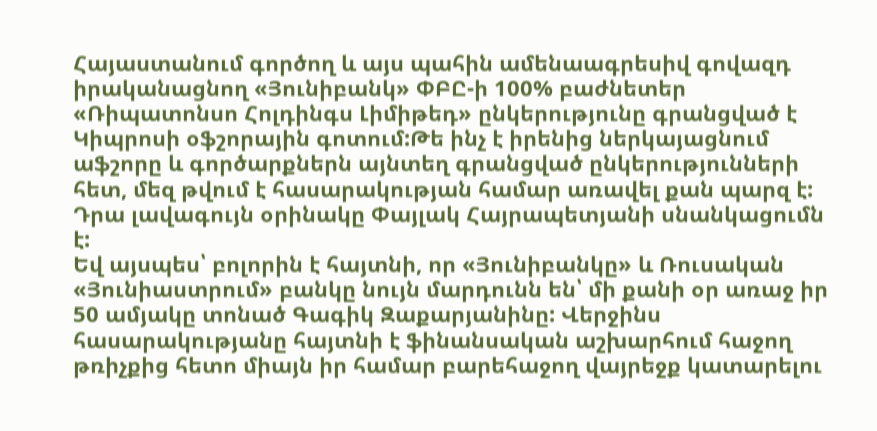Հայաստանում գործող և այս պահին ամենաագրեսիվ գովազդ իրականացնող «Յունիբանկ» ՓԲԸ-ի 100% բաժնետեր «Ռիպատոնսո Հոլդինգս Լիմիթեդ» ընկերությունը գրանցված է Կիպրոսի օֆշորային գոտում:Թե ինչ է իրենից ներկայացնում աֆշորը և գործարքներն այնտեղ գրանցված ընկերությունների հետ, մեզ թվում է հասարակության համար առավել քան պարզ է: Դրա լավագույն օրինակը Փայլակ Հայրապետյանի սնանկացումն է:
Եվ այսպես՝ բոլորին է հայտնի, որ «Յունիբանկը» և Ռուսական «Յունիաստրում» բանկը նույն մարդունն են՝ մի քանի օր առաջ իր 50 ամյակը տոնած Գագիկ Զաքարյանինը: Վերջինս հասարակությանը հայտնի է ֆինանսական աշխարհում հաջող թռիչքից հետո միայն իր համար բարեհաջող վայրեջք կատարելու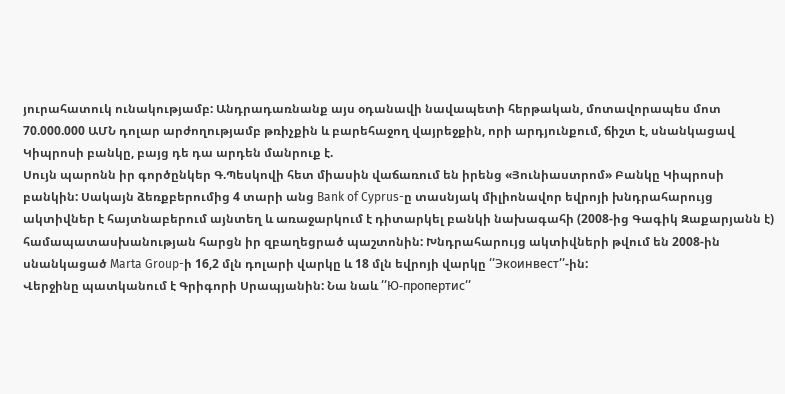յուրահատուկ ունակությամբ: Անդրադառնանք այս օդանավի նավապետի հերթական, մոտավորապես մոտ 70.000.000 ԱՄՆ դոլար արժողությամբ թռիչքին և բարեհաջող վայրեջքին, որի արդյունքում, ճիշտ է, սնանկացավ Կիպրոսի բանկը, բայց դե դա արդեն մանրուք է.
Սույն պարոնն իր գործընկեր Գ.Պեսկովի հետ միասին վաճառում են իրենց «Յունիաստրոմ» Բանկը Կիպրոսի բանկին: Սակայն ձեռքբերումից 4 տարի անց Bank of Cyprus-ը տասնյակ միլիոնավոր եվրոյի խնդրահարույց ակտիվներ է հայտնաբերում այնտեղ և առաջարկում է դիտարկել բանկի նախագահի (2008-ից Գագիկ Զաքարյանն է) համապատասխանության հարցն իր զբաղեցրած պաշտոնին: Խնդրահարույց ակտիվների թվում են 2008-ին սնանկացած Marta Group-ի 16,2 մլն դոլարի վարկը և 18 մլն եվրոյի վարկը ՛՛Экоинвест՛՛-ին:
Վերջինը պատկանում է Գրիգորի Սրապյանին: Նա նաև ՛՛Ю-пропертис՛՛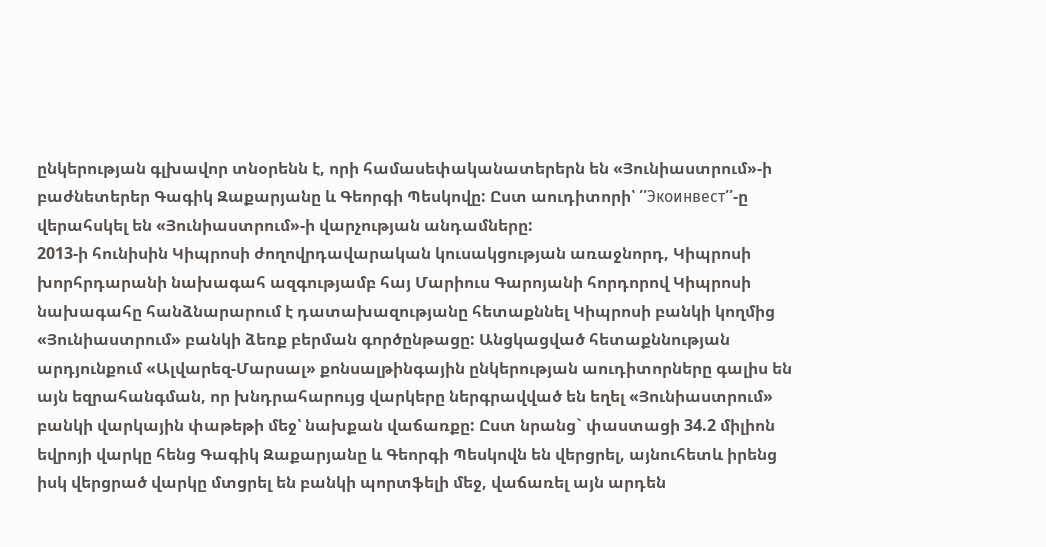ընկերության գլխավոր տնօրենն է, որի համասեփականատերերն են «Յունիաստրում»-ի բաժնետերեր Գագիկ Զաքարյանը և Գեորգի Պեսկովը: Ըստ աուդիտորի՝ ՛՛Экоинвест՛՛-ը վերահսկել են «Յունիաստրում»-ի վարչության անդամները:
2013-ի հունիսին Կիպրոսի ժողովրդավարական կուսակցության առաջնորդ, Կիպրոսի խորհրդարանի նախագահ ազգությամբ հայ Մարիուս Գարոյանի հորդորով Կիպրոսի նախագահը հանձնարարում է դատախազությանը հետաքննել Կիպրոսի բանկի կողմից «Յունիաստրում» բանկի ձեռք բերման գործընթացը: Անցկացված հետաքննության արդյունքում «Ալվարեզ-Մարսալ» քոնսալթինգային ընկերության աուդիտորները գալիս են այն եզրահանգման, որ խնդրահարույց վարկերը ներգրավված են եղել «Յունիաստրում» բանկի վարկային փաթեթի մեջ՝ նախքան վաճառքը: Ըստ նրանց` փաստացի 34.2 միլիոն եվրոյի վարկը հենց Գագիկ Զաքարյանը և Գեորգի Պեսկովն են վերցրել, այնուհետև իրենց իսկ վերցրած վարկը մտցրել են բանկի պորտֆելի մեջ, վաճառել այն արդեն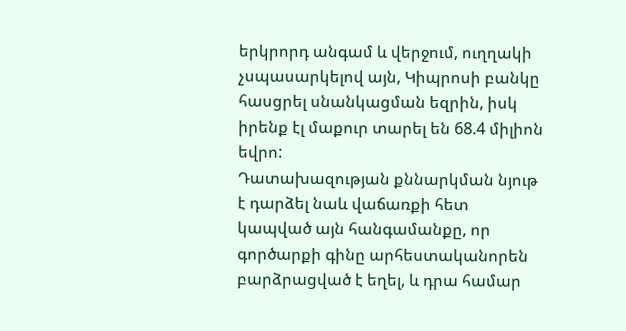երկրորդ անգամ և վերջում, ուղղակի չսպասարկելով այն, Կիպրոսի բանկը հասցրել սնանկացման եզրին, իսկ իրենք էլ մաքուր տարել են 68.4 միլիոն եվրո:
Դատախազության քննարկման նյութ է դարձել նաև վաճառքի հետ կապված այն հանգամանքը, որ գործարքի գինը արհեստականորեն բարձրացված է եղել, և դրա համար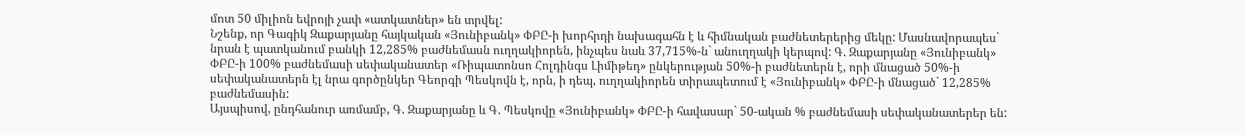մոտ 50 միլիոն եվրոյի չափ «ատկատներ» են տրվել:
Նշենք, որ Գագիկ Զաքարյանը հայկական «Յունիբանկ» ՓԲԸ-ի խորհրդի նախագահն է և հիմնական բաժնետերերից մեկը: Մասնավորապես` նրան է պատկանում բանկի 12,285% բաժնեմասն ուղղակիորեն, ինչպես նաև 37,715%-ն` անուղղակի կերպով: Գ. Զաքարյանը «Յունիբանկ» ՓԲԸ-ի 100% բաժնեմասի սեփականատեր «Ռիպատոնսո Հոլդինգս Լիմիթեդ» ընկերության 50%-ի բաժնետերն է, որի մնացած 50%-ի սեփականատերն էլ նրա գործընկեր Գեորգի Պեսկովն է, որն, ի դեպ, ուղղակիորեն տիրապետում է «Յունիբանկ» ՓԲԸ-ի մնացած` 12,285% բաժնեմասին:
Այսպիսով, ընդհանուր առմամբ, Գ. Զաքարյանը և Գ. Պեսկովը «Յունիբանկ» ՓԲԸ-ի հավասար` 50-ական % բաժնեմասի սեփականատերեր են: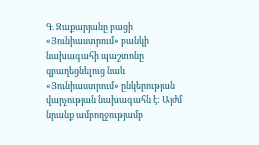Գ. Զաքարյանը բացի «Յունիաստրում» բանկի նախագահի պաշտոնը զբաղեցնելուց նաև «Յունիաստրում» ընկերության վարչության նախագահն է: Այժմ նրանք ամբողջությամբ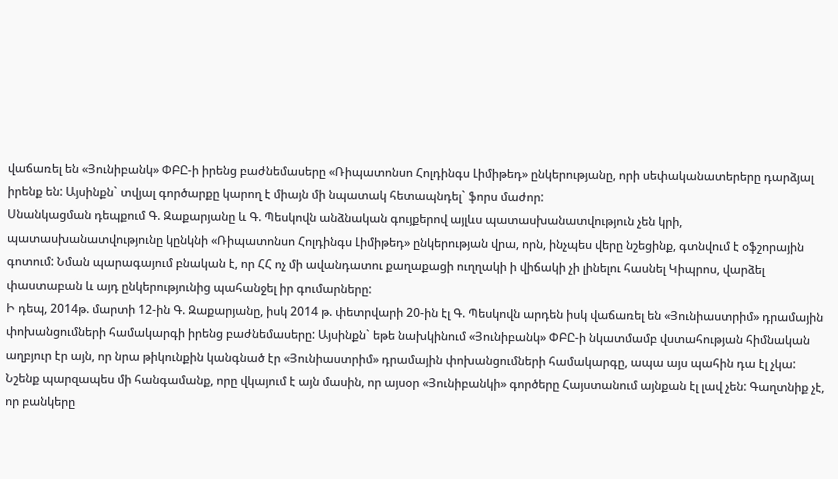վաճառել են «Յունիբանկ» ՓԲԸ-ի իրենց բաժնեմասերը «Ռիպատոնսո Հոլդինգս Լիմիթեդ» ընկերությանը, որի սեփականատերերը դարձյալ իրենք են: Այսինքն` տվյալ գործարքը կարող է միայն մի նպատակ հետապնդել` ֆորս մաժոր:
Սնանկացման դեպքում Գ. Զաքարյանը և Գ. Պեսկովն անձնական գույքերով այլևս պատասխանատվություն չեն կրի, պատասխանատվությունը կընկնի «Ռիպատոնսո Հոլդինգս Լիմիթեդ» ընկերության վրա, որն, ինչպես վերը նշեցինք, գտնվում է օֆշորային գոտում: Նման պարագայում բնական է, որ ՀՀ ոչ մի ավանդատու քաղաքացի ուղղակի ի վիճակի չի լինելու հասնել Կիպրոս, վարձել փաստաբան և այդ ընկերությունից պահանջել իր գումարները:
Ի դեպ, 2014թ. մարտի 12-ին Գ. Զաքարյանը, իսկ 2014 թ. փետրվարի 20-ին էլ Գ. Պեսկովն արդեն իսկ վաճառել են «Յունիաստրիմ» դրամային փոխանցումների համակարգի իրենց բաժնեմասերը: Այսինքն` եթե նախկինում «Յունիբանկ» ՓԲԸ-ի նկատմամբ վստահության հիմնական աղբյուր էր այն, որ նրա թիկունքին կանգնած էր «Յունիաստրիմ» դրամային փոխանցումների համակարգը, ապա այս պահին դա էլ չկա: Նշենք պարզապես մի հանգամանք, որը վկայում է այն մասին, որ այսօր «Յունիբանկի» գործերը Հայստանում այնքան էլ լավ չեն: Գաղտնիք չէ, որ բանկերը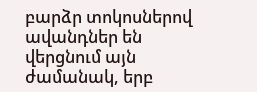բարձր տոկոսներով ավանդներ են վերցնում այն ժամանակ, երբ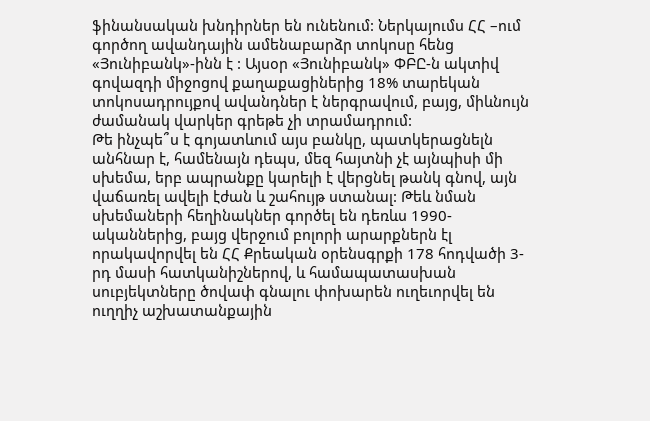ֆինանսական խնդիրներ են ունենում: Ներկայումս ՀՀ –ում գործող ավանդային ամենաբարձր տոկոսը հենց «Յունիբանկ»-ինն է : Այսօր «Յունիբանկ» ՓԲԸ-ն ակտիվ գովազդի միջոցով քաղաքացիներից 18% տարեկան տոկոսադրույքով ավանդներ է ներգրավում, բայց, միևնույն ժամանակ վարկեր գրեթե չի տրամադրում:
Թե ինչպե՞ս է գոյատևում այս բանկը, պատկերացնելն անհնար է, համենայն դեպս, մեզ հայտնի չէ այնպիսի մի սխեմա, երբ ապրանքը կարելի է վերցնել թանկ գնով, այն վաճառել ավելի էժան և շահույթ ստանալ: Թեև նման սխեմաների հեղինակներ գործել են դեռևս 1990-ականներից, բայց վերջում բոլորի արարքներն էլ որակավորվել են ՀՀ Քրեական օրենսգրքի 178 հոդվածի 3-րդ մասի հատկանիշներով, և համապատասխան սուբյեկտները ծովափ գնալու փոխարեն ուղեւորվել են ուղղիչ աշխատանքային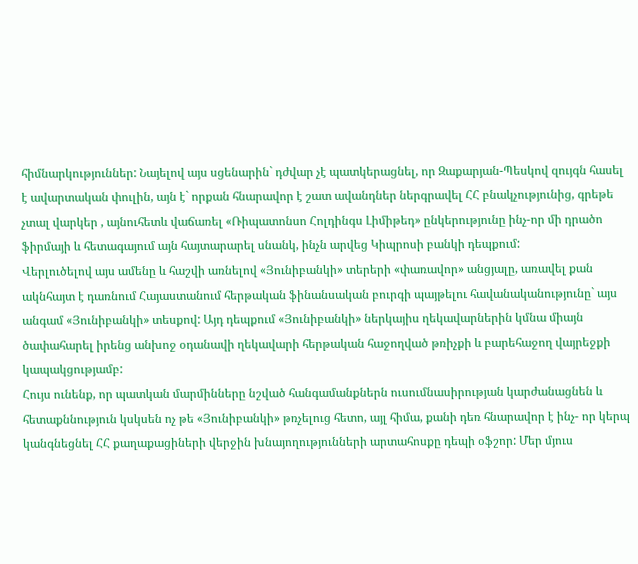հիմնարկություններ: Նայելով այս սցենարին` դժվար չէ պատկերացնել, որ Զաքարյան-Պեսկով զույգն հասել է ավարտական փուլին, այն է` որքան հնարավոր է շատ ավանդներ ներգրավել ՀՀ բնակչությունից, գրեթե չտալ վարկեր , այնուհետև վաճառել «Ռիպատոնսո Հոլդինգս Լիմիթեդ» ընկերությունը ինչ-որ մի դրածո ֆիրմայի և հետագայում այն հայտարարել սնանկ, ինչն արվեց Կիպրոսի բանկի դեպքում:
Վերլուծելով այս ամենը և հաշվի առնելով «Յունիբանկի» տերերի «փառավոր» անցյալը, առավել քան ակնհայտ է դառնում Հայաստանում հերթական ֆինանսական բուրգի պայթելու հավանականությունը` այս անգամ «Յունիբանկի» տեսքով: Այդ դեպքում «Յունիբանկի» ներկայիս ղեկավարներին կմնա միայն ծափահարել իրենց անխոջ օդանավի ղեկավարի հերթական հաջողված թռիչքի և բարեհաջող վայրեջքի կապակցությամբ:
Հույս ունենք, որ պատկան մարմինները նշված հանգամանքներն ուսումնասիրության կարժանացնեն և հետաքննություն կսկսեն ոչ թե «Յունիբանկի» թռչելուց հետո, այլ հիմա, քանի դեռ հնարավոր է ինչ- որ կերպ կանգնեցնել ՀՀ քաղաքացիների վերջին խնայողությունների արտահոսքը դեպի օֆշոր: Մեր մյուս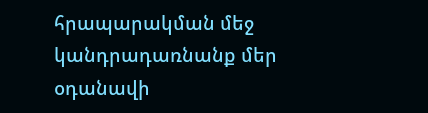հրապարակման մեջ կանդրադառնանք մեր օդանավի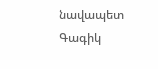նավապետ Գագիկ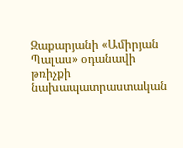Զաքարյանի «Ամիրյան Պալաս» օդանավի թռիչքի նախապատրաստական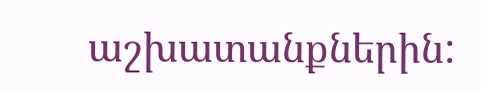աշխատանքներին: